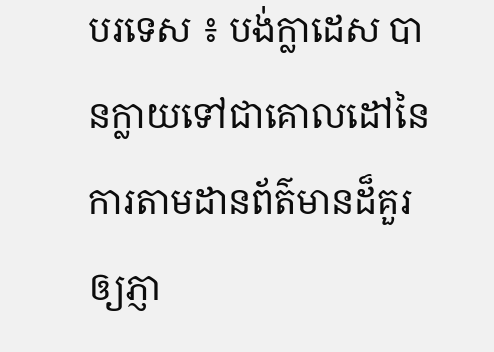បរទេស ៖ បង់ក្លាដេស បានក្លាយទៅជាគោលដៅនៃការតាមដានព័ត៌មានដ៏គួរឲ្យភ្ញា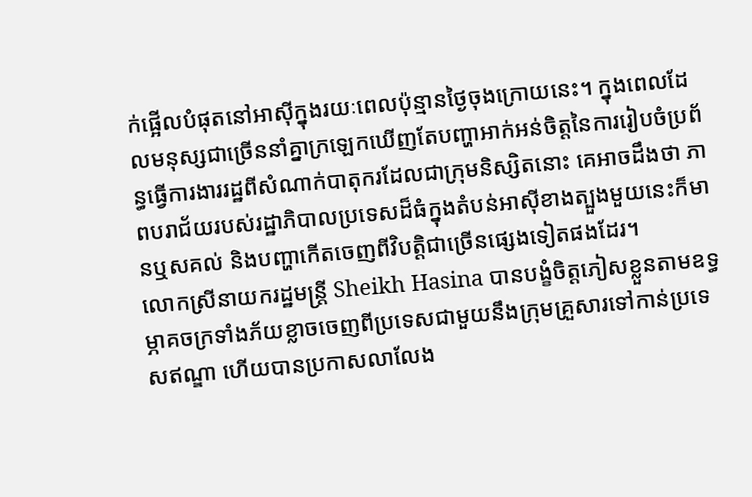ក់ផ្អើលបំផុតនៅអាស៊ីក្នុងរយៈពេលប៉ុន្មានថ្ងៃចុងក្រោយនេះ។ ក្នុងពេលដែលមនុស្សជាច្រើននាំគ្នាក្រឡេកឃើញតែបញ្ហាអាក់អន់ចិត្តនៃការរៀបចំប្រព័ន្ធធ្វើការងាររដ្ឋពីសំណាក់បាតុករដែលជាក្រុមនិស្សិតនោះ គេអាចដឹងថា ភាពបរាជ័យរបស់រដ្ឋាភិបាលប្រទេសដ៏ធំក្នុងតំបន់អាស៊ីខាងត្បួងមួយនេះក៏មានឬសគល់ និងបញ្ហាកើតចេញពីវិបត្តិជាច្រើនផ្សេងទៀតផងដែរ។
លោកស្រីនាយករដ្ឋមន្ត្រី Sheikh Hasina បានបង្ខំចិត្តភៀសខ្លួនតាមឧទ្ធម្ភាគចក្រទាំងភ័យខ្លាចចេញពីប្រទេសជាមួយនឹងក្រុមគ្រួសារទៅកាន់ប្រទេសឥណ្ឌា ហើយបានប្រកាសលាលែង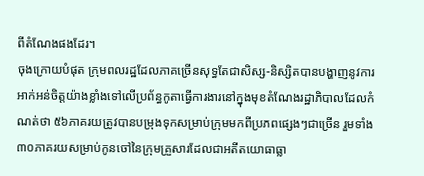ពីតំណែងផងដែរ។
ចុងក្រោយបំផុត ក្រុមពលរដ្ឋដែលភាគច្រើនសុទ្ធតែជាសិស្ស-និស្សិតបានបង្ហាញនូវការអាក់អន់ចិត្តយ៉ាងខ្លាំងទៅលើប្រព័ន្ធកូតាធ្វើការងារនៅក្នុងមុខតំណែងរដ្ឋាភិបាលដែលកំណត់ថា ៥៦ភាគរយត្រូវបានបម្រុងទុកសម្រាប់ក្រុមមកពីប្រភពផ្សេងៗជាច្រើន រួមទាំង ៣០ភាគរយសម្រាប់កូនចៅនៃក្រុមគ្រួសារដែលជាអតីតយោធាធ្លា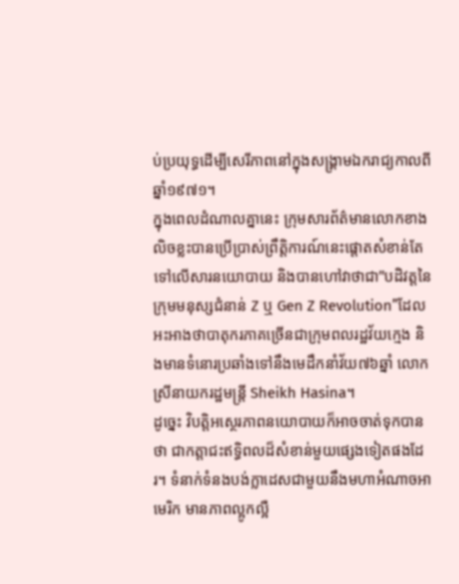ប់ប្រយុទ្ធដើម្បីសេរីភាពនៅក្នុងសង្គ្រាមឯករាជ្យកាលពីឆ្នាំ១៩៧១។
ក្នុងពេលដំណាលគ្នានេះ ក្រុមសារព័ត៌មានលោកខាងលិចខ្លះបានប្រើប្រាស់ព្រឹត្តិការណ៍នេះផ្តោតសំខាន់តែទៅលើសារនយោបាយ និងបានហៅវាថាជា”បដិវត្តនៃក្រុមមនុស្សជំនាន់ Z ឬ Gen Z Revolution”ដែលអះអាងថាបាតុករភាគច្រើនជាក្រុមពលរដ្ឋវ័យក្មេង និងមានទំនោរប្រឆាំងទៅនឹងមេដឹកនាំវ័យ៧៦ឆ្នាំ លោកស្រីនាយករដ្ឋមន្ត្រី Sheikh Hasina។
ដូច្នេះ វិបត្តិអស្ថេរភាពនយោបាយក៏អាចចាត់ទុកបានថា ជាកត្តាជះឥទ្ធិពលដ៏សំខាន់មួយផ្សេងទៀតផងដែរ។ ទំនាក់ទំនងបង់ក្លាដេសជាមួយនឹងមហាអំណាចអាមេរិក មានភាពល្អូកល្អឺ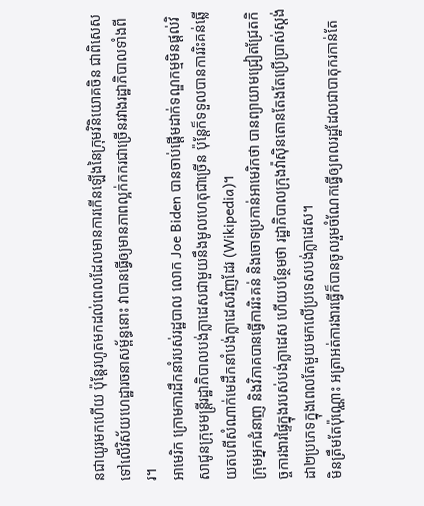នជាយូរមកហើយ ប៉ុន្តែរហូតមកដល់ពេលដែលមានការកើនឡើងនៃក្រុមវិនិយោគចិន ជាពិសេសទៅលើវិស័យហេដ្ឋារចនាសម្ព័ន្ធនោះ វាបានធ្វើឲ្យមានភាពល្អក់កករជាច្រើនរវាងរដ្ឋាភិបាលទាំងពីរ។
អាមេរិក ក្រោមការដឹកនាំរបស់រដ្ឋបាល លោក Joe Biden បានចាប់ផ្តើមដាក់ទណ្ឌកម្មមិនផ្តល់វិសាជូនក្រុមមន្ត្រីរដ្ឋាភិបាលបង់ក្លាដេសជាមួយនឹងមូលហេតុជាច្រើន ប៉ុន្តែក៏ទទួលបានការរិះគន់ឆ្លើយតបពីសំណាក់មេដឹកនាំបង់ក្លាដេសវិញដែរ (Wikipedia)។
ក្រុមអ្នកជំនាញ និងវិភាគបានធ្វើការរិះគន់ និងចោទប្រកាន់អាមេរិកថា បានព្យាយាមជ្រៀតជ្រែតកិច្ចការងារផ្ទៃក្នុងរបស់បង់ក្លាដេស ហើយបន្ថែមថា រដ្ឋាភិបាលក្រុងវ៉ាស៊ិនតោនតែងតែប្រើប្រាស់ស្តង់ដា២ប្រភេទក្នុងពេលតែមួយមកលើប្រទេសបង់ក្លាដេស។
មិនត្រឹមតែប៉ុណ្ណោះ អត្រាអត់ការងារធ្វើក៏បានចូលរួមចំណែកធ្វើឲ្យពលរដ្ឋដែលជាបាតុករកាន់តែ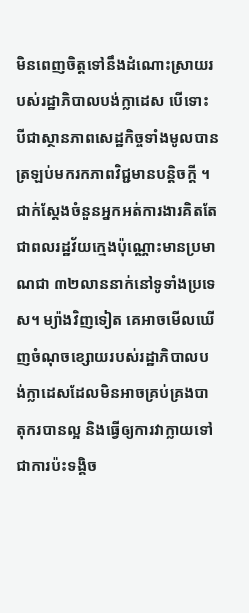មិនពេញចិត្តទៅនឹងដំណោះស្រាយរបស់រដ្ឋាភិបាលបង់ក្លាដេស បើទោះបីជាស្ថានភាពសេដ្ឋកិច្ចទាំងមូលបានត្រឡប់មករកភាពវិជ្ជមានបន្តិចក្តី ។ ជាក់ស្តែងចំនួនអ្នកអត់ការងារគិតតែជាពលរដ្ឋវ័យក្មេងប៉ុណ្ណោះមានប្រមាណជា ៣២លាននាក់នៅទូទាំងប្រទេស។ ម្យ៉ាងវិញទៀត គេអាចមើលឃើញចំណុចខ្សោយរបស់រដ្ឋាភិបាលបង់ក្លាដេសដែលមិនអាចគ្រប់គ្រងបាតុករបានល្អ និងធ្វើឲ្យការវាក្លាយទៅជាការប៉ះទង្គិច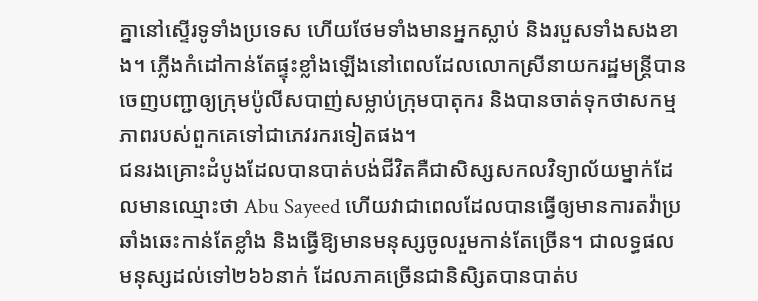គ្នានៅស្ទើរទូទាំងប្រទេស ហើយថែមទាំងមានអ្នកស្លាប់ និងរបួសទាំងសងខាង។ ភ្លើងកំដៅកាន់តែផ្ទុះខ្លាំងឡើងនៅពេលដែលលោកស្រីនាយករដ្ឋមន្ត្រីបានចេញបញ្ជាឲ្យក្រុមប៉ូលីសបាញ់សម្លាប់ក្រុមបាតុករ និងបានចាត់ទុកថាសកម្មភាពរបស់ពួកគេទៅជាភេវរករទៀតផង។
ជនរងគ្រោះដំបូងដែលបានបាត់បង់ជីវិតគឺជាសិស្សសកលវិទ្យាល័យម្នាក់ដែលមានឈ្មោះថា Abu Sayeed ហើយវាជាពេលដែលបានធ្វើឲ្យមានការតវ៉ាប្រឆាំងឆេះកាន់តែខ្លាំង និងធ្វើឱ្យមានមនុស្សចូលរួមកាន់តែច្រើន។ ជាលទ្ធផលមនុស្សដល់ទៅ២៦៦នាក់ ដែលភាគច្រើនជានិសិ្សតបានបាត់ប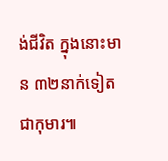ង់ជីវិត ក្នុងនោះមាន ៣២នាក់ទៀតជាកុមារ៕